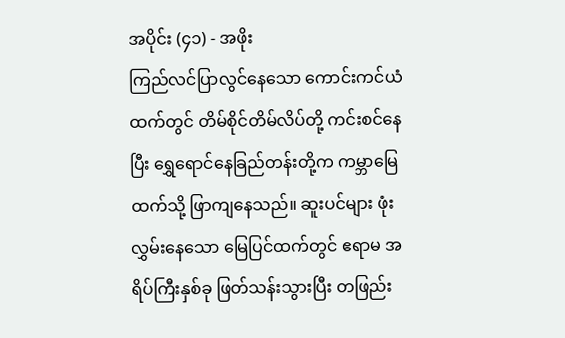အပိုင်း (၄၁) - အဖိုး
ကြည်လင်ပြာလွင်နေသော ကောင်းကင်ယံထက်တွင် တိမ်စိုင်တိမ်လိပ်တို့ ကင်းစင်နေပြီး ရွှေရောင်နေခြည်တန်းတို့က ကမ္ဘာမြေထက်သို့ ဖြာကျနေသည်။ ဆူးပင်များ ဖုံးလွှမ်းနေသော မြေပြင်ထက်တွင် ဧရာမ အရိပ်ကြီးနှစ်ခု ဖြတ်သန်းသွားပြီး တဖြည်း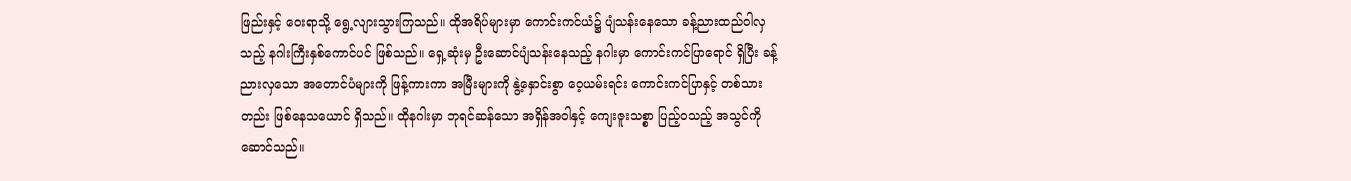ဖြည်းနှင့် ဝေးရာသို့ ရွေ့လျားသွားကြသည်။ ထိုအရိပ်များမှာ ကောင်းကင်ယံ၌ ပျံသန်းနေသော ခန့်ညားထည်ဝါလှသည့် နဂါးကြီးနှစ်ကောင်ပင် ဖြစ်သည်။ ရှေ့ဆုံးမှ ဦးဆောင်ပျံသန်းနေသည့် နဂါးမှာ ကောင်းကင်ပြာရောင် ရှိပြီး ခန့်ညားလှသော အတောင်ပံများကို ဖြန့်ကားကာ အမြီးများကို နွဲ့နှောင်းစွာ ဝေ့ယမ်းရင်း ကောင်းကင်ပြာနှင့် တစ်သားတည်း ဖြစ်နေသယောင် ရှိသည်။ ထိုနဂါးမှာ ဘုရင်ဆန်သော အရှိန်အဝါနှင့် ကျေးဇူးသစ္စာ ပြည့်ဝသည့် အသွင်ကို ဆောင်သည်။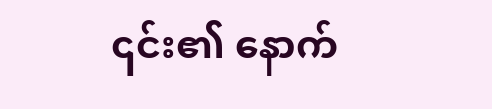၎င်း၏ နောက်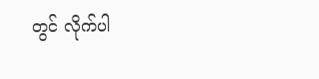တွင် လိုက်ပါ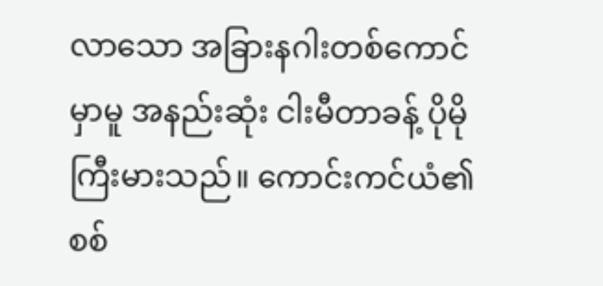လာသော အခြားနဂါးတစ်ကောင်မှာမူ အနည်းဆုံး ငါးမီတာခန့် ပိုမိုကြီးမားသည်။ ကောင်းကင်ယံ၏ စစ်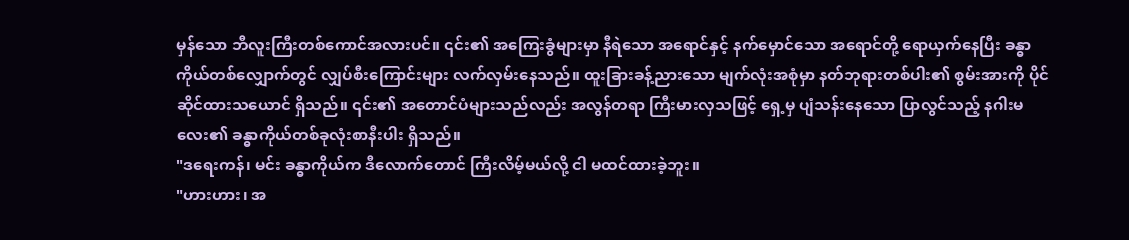မှန်သော ဘီလူးကြီးတစ်ကောင်အလားပင်။ ၎င်း၏ အကြေးခွံများမှာ နီရဲသော အရောင်နှင့် နက်မှောင်သော အရောင်တို့ ရောယှက်နေပြီး ခန္ဓာကိုယ်တစ်လျှောက်တွင် လျှပ်စီးကြောင်းများ လက်လှမ်းနေသည်။ ထူးခြားခန့်ညားသော မျက်လုံးအစုံမှာ နတ်ဘုရားတစ်ပါး၏ စွမ်းအားကို ပိုင်ဆိုင်ထားသယောင် ရှိသည်။ ၎င်း၏ အတောင်ပံများသည်လည်း အလွန်တရာ ကြီးမားလှသဖြင့် ရှေ့မှ ပျံသန်းနေသော ပြာလွင်သည့် နဂါးမလေး၏ ခန္ဓာကိုယ်တစ်ခုလုံးစာနီးပါး ရှိသည်။
"ဒရေးကန်၊ မင်း ခန္ဓာကိုယ်က ဒီလောက်တောင် ကြီးလိမ့်မယ်လို့ ငါ မထင်ထားခဲ့ဘူး။
"ဟားဟား၊ အ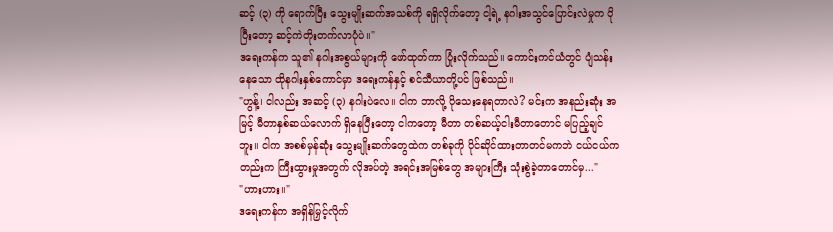ဆင့် (၃) ကို ရောက်ပြီး သွေးမျိုးဆက်အသစ်ကို ရရှိလိုက်တော့ ငါ့ရဲ့ နဂါးအသွင်ပြောင်းလဲမှုက ပိုပြီးတော့ ဆင့်ကဲတိုးတက်လာပုံပဲ။"
ဒရေးကန်က သူ၏ နဂါးအစွယ်များကို ဖော်ထုတ်ကာ ပြုံးလိုက်သည်။ ကောင်းကင်ယံတွင် ပျံသန်းနေသော ထိုနဂါးနှစ်ကောင်မှာ ဒရေးကန်နှင့် စင်သီယာတို့ပင် ဖြစ်သည်။
"ဟွန့်၊ ငါလည်း အဆင့် (၃) နဂါးပဲလေ။ ငါက ဘာလို့ ပိုသေးနေရတာလဲ? မင်းက အနည်းဆုံး အမြင့် မီတာနှစ်ဆယ်လောက် ရှိနေပြီးတော့ ငါကတော့ မီတာ တစ်ဆယ့်ငါးမီတာတောင် မပြည့်ချင်ဘူး။ ငါက အစစ်မှန်ဆုံး သွေးမျိုးဆက်တွေထဲက တစ်ခုကို ပိုင်ဆိုင်ထားတာတင်မကဘဲ ငယ်ငယ်ကတည်းက ကြီးထွားမှုအတွက် လိုအပ်တဲ့ အရင်းအမြစ်တွေ အများကြီး သုံးစွဲခဲ့တာတောင်မှ..."
"ဟားဟား။"
ဒရေးကန်က အရှိန်မြှင့်လိုက်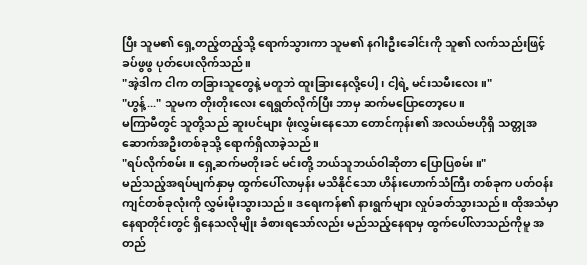ပြီး သူမ၏ ရှေ့တည့်တည့်သို့ ရောက်သွားကာ သူမ၏ နဂါးဦးခေါင်းကို သူ၏ လက်သည်းဖြင့် ခပ်ဖွဖွ ပုတ်ပေးလိုက်သည်။
"အဲ့ဒါက ငါက တခြားသူတွေနဲ့ မတူဘဲ ထူးခြားနေလို့ပေါ့၊ ငါ့ရဲ့ မင်းသမီးလေး။"
"ဟွန့်..." သူမက တိုးတိုးလေး ရေရွတ်လိုက်ပြီး ဘာမှ ဆက်မပြောတော့ပေ။
မကြာမီတွင် သူတို့သည် ဆူးပင်များ ဖုံးလွှမ်းနေသော တောင်ကုန်း၏ အလယ်ဗဟိုရှိ သတ္တုအဆောက်အဦးတစ်ခုသို့ ရောက်ရှိလာခဲ့သည်။
"ရပ်လိုက်စမ်း။ ရှေ့ဆက်မတိုးခင် မင်းတို့ ဘယ်သူဘယ်ဝါဆိုတာ ပြောပြစမ်း။"
မည်သည့်အရပ်မျက်နှာမှ ထွက်ပေါ်လာမှန်း မသိနိုင်သော ဟိန်းဟောက်သံကြီး တစ်ခုက ပတ်ဝန်းကျင်တစ်ခုလုံးကို လွှမ်းမိုးသွားသည်။ ဒရေးကန်၏ နားရွက်များ လှုပ်ခတ်သွားသည်။ ထိုအသံမှာ နေရာတိုင်းတွင် ရှိနေသလိုမျိုး ခံစားရသော်လည်း မည်သည့်နေရာမှ ထွက်ပေါ်လာသည်ကိုမူ အတည်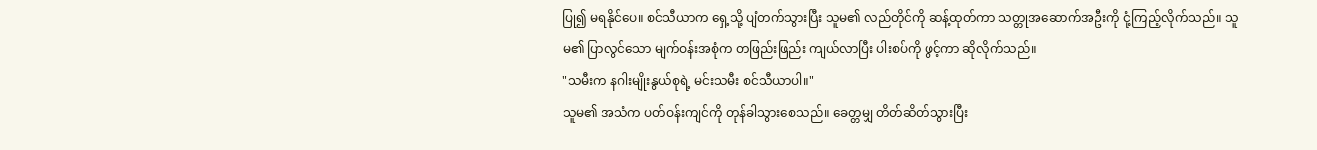ပြု၍ မရနိုင်ပေ။ စင်သီယာက ရှေ့သို့ ပျံတက်သွားပြီး သူမ၏ လည်တိုင်ကို ဆန့်ထုတ်ကာ သတ္တုအဆောက်အဦးကို ငုံ့ကြည့်လိုက်သည်။ သူမ၏ ပြာလွင်သော မျက်ဝန်းအစုံက တဖြည်းဖြည်း ကျယ်လာပြီး ပါးစပ်ကို ဖွင့်ကာ ဆိုလိုက်သည်။
"သမီးက နဂါးမျိုးနွယ်စုရဲ့ မင်းသမီး စင်သီယာပါ။"
သူမ၏ အသံက ပတ်ဝန်းကျင်ကို တုန်ခါသွားစေသည်။ ခေတ္တမျှ တိတ်ဆိတ်သွားပြီး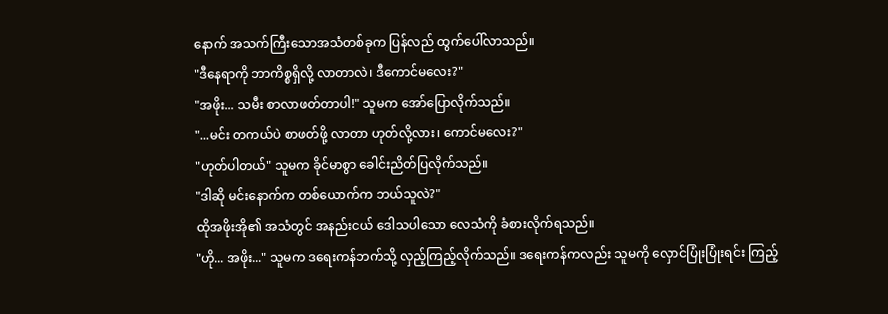နောက် အသက်ကြီးသောအသံတစ်ခုက ပြန်လည် ထွက်ပေါ်လာသည်။
"ဒီနေရာကို ဘာကိစ္စရှိလို့ လာတာလဲ၊ ဒီကောင်မလေး?"
"အဖိုး... သမီး စာလာဖတ်တာပါ!" သူမက အော်ပြောလိုက်သည်။
"...မင်း တကယ်ပဲ စာဖတ်ဖို့ လာတာ ဟုတ်လို့လား၊ ကောင်မလေး?"
"ဟုတ်ပါတယ်" သူမက ခိုင်မာစွာ ခေါင်းညိတ်ပြလိုက်သည်။
"ဒါဆို မင်းနောက်က တစ်ယောက်က ဘယ်သူလဲ?"
ထိုအဖိုးအို၏ အသံတွင် အနည်းငယ် ဒေါသပါသော လေသံကို ခံစားလိုက်ရသည်။
"ဟို... အဖိုး..." သူမက ဒရေးကန်ဘက်သို့ လှည့်ကြည့်လိုက်သည်။ ဒရေးကန်ကလည်း သူမကို လှောင်ပြုံးပြုံးရင်း ကြည့်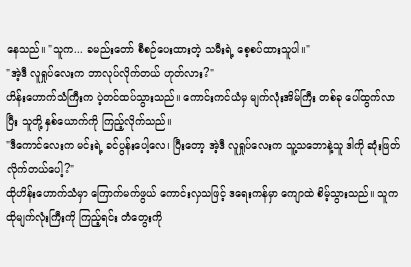နေသည်။ "သူက... ခမည်းတော် စီစဉ်ပေးထားတဲ့ သမီးရဲ့ စေ့စပ်ထားသူပါ။"
"အဲ့ဒီ လူရှုပ်လေးက ဘာလုပ်လိုက်တယ် ဟုတ်လား?"
ဟိန်းဟောက်သံကြီးက ပဲ့တင်ထပ်သွားသည်။ ကောင်းကင်ယံမှ မျက်လုံးအိမ်ကြီး တစ်ခု ပေါ်ထွက်လာပြီး သူတို့ နှစ်ယောက်ကို ကြည့်လိုက်သည်။
"ဒီကောင်လေးက မင်းရဲ့ ခင်ပွန်းပေါ့လေ၊ ပြီးတော့ အဲ့ဒီ လူရှုပ်လေးက သူ့သဘောနဲ့သူ ဒါကို ဆုံးဖြတ်လိုက်တယ်ပေါ့?"
ထိုဟိန်းဟောက်သံမှာ ကြောက်မက်ဖွယ် ကောင်းလှသဖြင့် ဒရေးကန်မှာ ကျောထဲ စိမ့်သွားသည်။ သူက ထိုမျက်လုံးကြီးကို ကြည့်ရင်း တံတွေးကို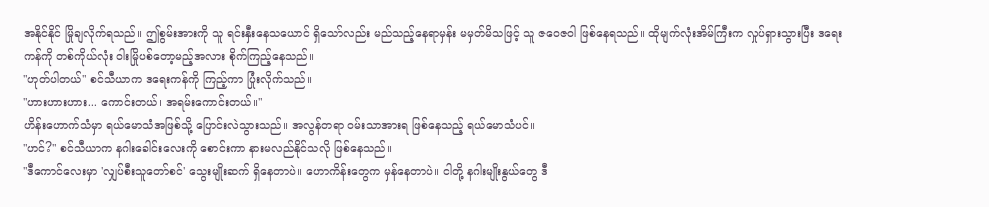အနိုင်နိုင် မြိုချလိုက်ရသည်။ ဤစွမ်းအားကို သူ ရင်းနှီးနေသယောင် ရှိသော်လည်း မည်သည့်နေရာမှန်း မမှတ်မိသဖြင့် သူ ဇဝေဇဝါ ဖြစ်နေရသည်။ ထိုမျက်လုံးအိမ်ကြီးက လှုပ်ရှားသွားပြီး ဒရေးကန်ကို တစ်ကိုယ်လုံး ဝါးမြိုပစ်တော့မည့်အလား စိုက်ကြည့်နေသည်။
"ဟုတ်ပါတယ်" စင်သီယာက ဒရေးကန်ကို ကြည့်ကာ ပြုံးလိုက်သည်။
"ဟားဟားဟား... ကောင်းတယ်၊ အရမ်းကောင်းတယ်။"
ဟိန်းဟောက်သံမှာ ရယ်မောသံအဖြစ်သို့ ပြောင်းလဲသွားသည်။ အလွန်တရာ ဝမ်းသာအားရ ဖြစ်နေသည့် ရယ်မောသံပင်။
"ဟင်?" စင်သီယာက နဂါးခေါင်းလေးကို စောင်းကာ နားမလည်နိုင်သလို ဖြစ်နေသည်။
"ဒီကောင်လေးမှာ 'လျှပ်စီးသူတော်စင်' သွေးမျိုးဆက် ရှိနေတာပဲ။ ဟောကိန်းတွေက မှန်နေတာပဲ။ ငါတို့ နဂါးမျိုးနွယ်တွေ ဒီ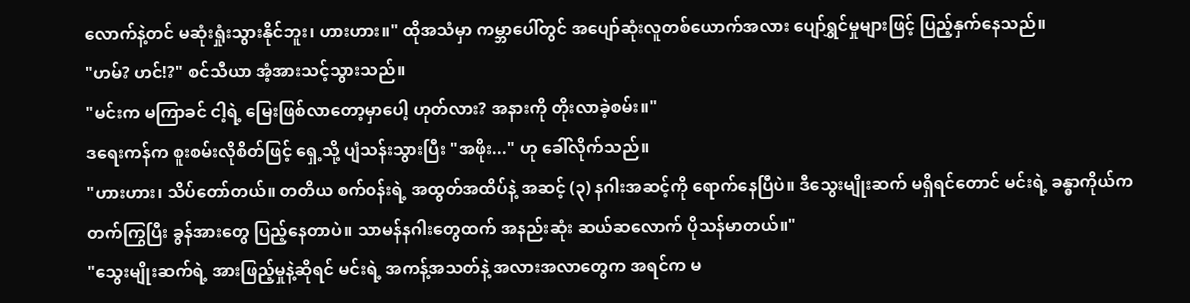လောက်နဲ့တင် မဆုံးရှုံးသွားနိုင်ဘူး၊ ဟားဟား။" ထိုအသံမှာ ကမ္ဘာပေါ်တွင် အပျော်ဆုံးလူတစ်ယောက်အလား ပျော်ရွှင်မှုများဖြင့် ပြည့်နှက်နေသည်။
"ဟမ်? ဟင်!?" စင်သီယာ အံ့အားသင့်သွားသည်။
"မင်းက မကြာခင် ငါ့ရဲ့ မြေးဖြစ်လာတော့မှာပေါ့ ဟုတ်လား? အနားကို တိုးလာခဲ့စမ်း။"
ဒရေးကန်က စူးစမ်းလိုစိတ်ဖြင့် ရှေ့သို့ ပျံသန်းသွားပြီး "အဖိုး..." ဟု ခေါ်လိုက်သည်။
"ဟားဟား၊ သိပ်တော်တယ်။ တတိယ စက်၀န်းရဲ့ အထွတ်အထိပ်နဲ့ အဆင့် (၃) နဂါးအဆင့်ကို ရောက်နေပြီပဲ။ ဒီသွေးမျိုးဆက် မရှိရင်တောင် မင်းရဲ့ ခန္ဓာကိုယ်က တက်ကြွပြီး ခွန်အားတွေ ပြည့်နေတာပဲ။ သာမန်နဂါးတွေထက် အနည်းဆုံး ဆယ်ဆလောက် ပိုသန်မာတယ်။"
"သွေးမျိုးဆက်ရဲ့ အားဖြည့်မှုနဲ့ဆိုရင် မင်းရဲ့ အကန့်အသတ်နဲ့ အလားအလာတွေက အရင်က မ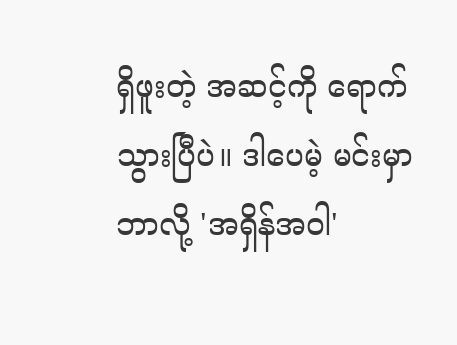ရှိဖူးတဲ့ အဆင့်ကို ရောက်သွားပြီပဲ။ ဒါပေမဲ့ မင်းမှာ ဘာလို့ 'အရှိန်အဝါ'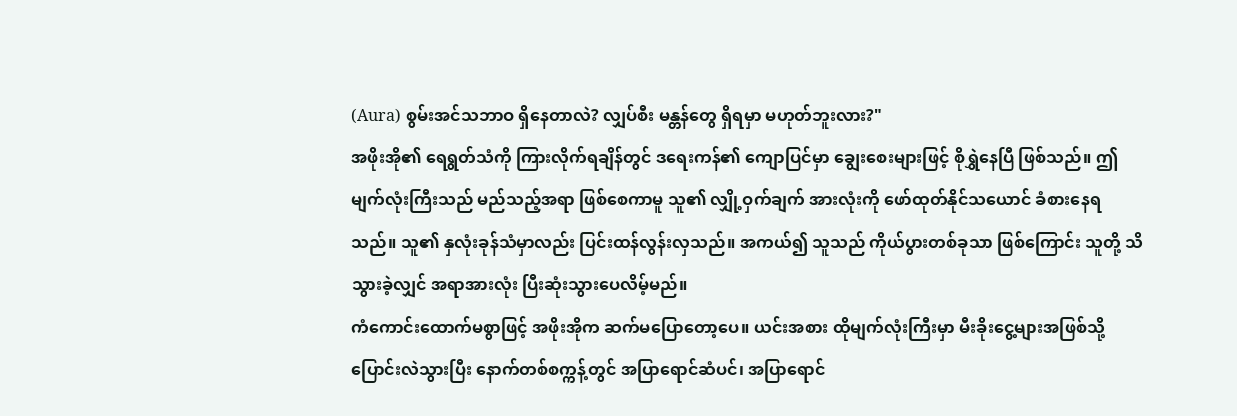(Aura) စွမ်းအင်သဘာဝ ရှိနေတာလဲ? လျှပ်စီး မန္တန်တွေ ရှိရမှာ မဟုတ်ဘူးလား?"
အဖိုးအို၏ ရေရွတ်သံကို ကြားလိုက်ရချိန်တွင် ဒရေးကန်၏ ကျောပြင်မှာ ချွေးစေးများဖြင့် စိုရွှဲနေပြီ ဖြစ်သည်။ ဤမျက်လုံးကြီးသည် မည်သည့်အရာ ဖြစ်စေကာမူ သူ၏ လျှို့ဝှက်ချက် အားလုံးကို ဖော်ထုတ်နိုင်သယောင် ခံစားနေရသည်။ သူ၏ နှလုံးခုန်သံမှာလည်း ပြင်းထန်လွန်းလှသည်။ အကယ်၍ သူသည် ကိုယ်ပွားတစ်ခုသာ ဖြစ်ကြောင်း သူတို့ သိသွားခဲ့လျှင် အရာအားလုံး ပြီးဆုံးသွားပေလိမ့်မည်။
ကံကောင်းထောက်မစွာဖြင့် အဖိုးအိုက ဆက်မပြောတော့ပေ။ ယင်းအစား ထိုမျက်လုံးကြီးမှာ မီးခိုးငွေ့များအဖြစ်သို့ ပြောင်းလဲသွားပြီး နောက်တစ်စက္ကန့်တွင် အပြာရောင်ဆံပင်၊ အပြာရောင်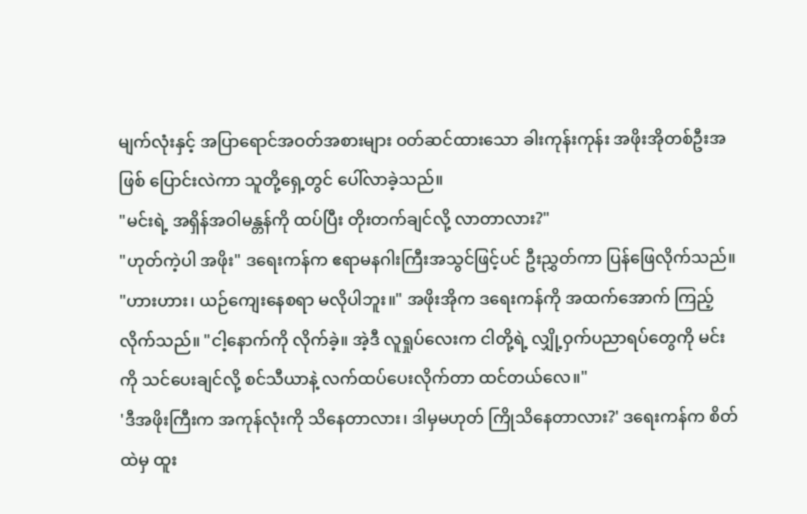မျက်လုံးနှင့် အပြာရောင်အဝတ်အစားများ ဝတ်ဆင်ထားသော ခါးကုန်းကုန်း အဖိုးအိုတစ်ဦးအဖြစ် ပြောင်းလဲကာ သူတို့ရှေ့တွင် ပေါ်လာခဲ့သည်။
"မင်းရဲ့ အရှိန်အဝါမန္တန်ကို ထပ်ပြီး တိုးတက်ချင်လို့ လာတာလား?"
"ဟုတ်ကဲ့ပါ အဖိုး" ဒရေးကန်က ဧရာမနဂါးကြီးအသွင်ဖြင့်ပင် ဦးညွှတ်ကာ ပြန်ဖြေလိုက်သည်။
"ဟားဟား၊ ယဉ်ကျေးနေစရာ မလိုပါဘူး။" အဖိုးအိုက ဒရေးကန်ကို အထက်အောက် ကြည့်လိုက်သည်။ "ငါ့နောက်ကို လိုက်ခဲ့။ အဲ့ဒီ လူရှုပ်လေးက ငါတို့ရဲ့ လျှို့ဝှက်ပညာရပ်တွေကို မင်းကို သင်ပေးချင်လို့ စင်သီယာနဲ့ လက်ထပ်ပေးလိုက်တာ ထင်တယ်လေ။"
'ဒီအဖိုးကြီးက အကုန်လုံးကို သိနေတာလား၊ ဒါမှမဟုတ် ကြိုသိနေတာလား?' ဒရေးကန်က စိတ်ထဲမှ ထူး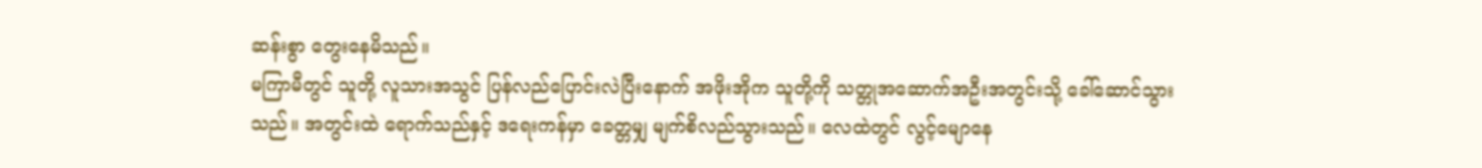ဆန်းစွာ တွေးနေမိသည်။
မကြာမီတွင် သူတို့ လူသားအသွင် ပြန်လည်ပြောင်းလဲပြီးနောက် အဖိုးအိုက သူတို့ကို သတ္တုအဆောက်အဦးအတွင်းသို့ ခေါ်ဆောင်သွားသည်။ အတွင်းထဲ ရောက်သည်နှင့် ဒရေးကန်မှာ ခေတ္တမျှ မျက်စိလည်သွားသည်။ လေထဲတွင် လွင့်မျောနေ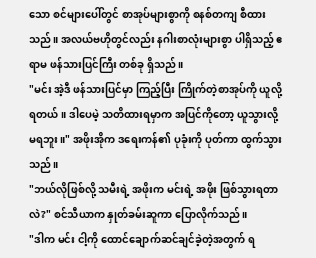သော စင်များပေါ်တွင် စာအုပ်များစွာကို စနစ်တကျ စီထားသည်။ အလယ်ဗဟိုတွင်လည်း နဂါးစာလုံးများစွာ ပါရှိသည့် ဧရာမ ဖန်သားပြင်ကြီး တစ်ခု ရှိသည်။
"မင်း အဲ့ဒီ ဖန်သားပြင်မှာ ကြည့်ပြီး ကြိုက်တဲ့စာအုပ်ကို ယူလို့ရတယ်။ ဒါပေမဲ့ သတိထားရမှာက အပြင်ကိုတော့ ယူသွားလို့ မရဘူး။" အဖိုးအိုက ဒရေးကန်၏ ပုခုံးကို ပုတ်ကာ ထွက်သွားသည်။
"ဘယ်လိုဖြစ်လို့ သမီးရဲ့ အဖိုးက မင်းရဲ့ အဖိုး ဖြစ်သွားရတာလဲ?" စင်သီယာက နှုတ်ခမ်းဆူကာ ပြောလိုက်သည်။
"ဒါက မင်း ငါ့ကို ထောင်ချောက်ဆင်ချင်ခဲ့တဲ့အတွက် ရ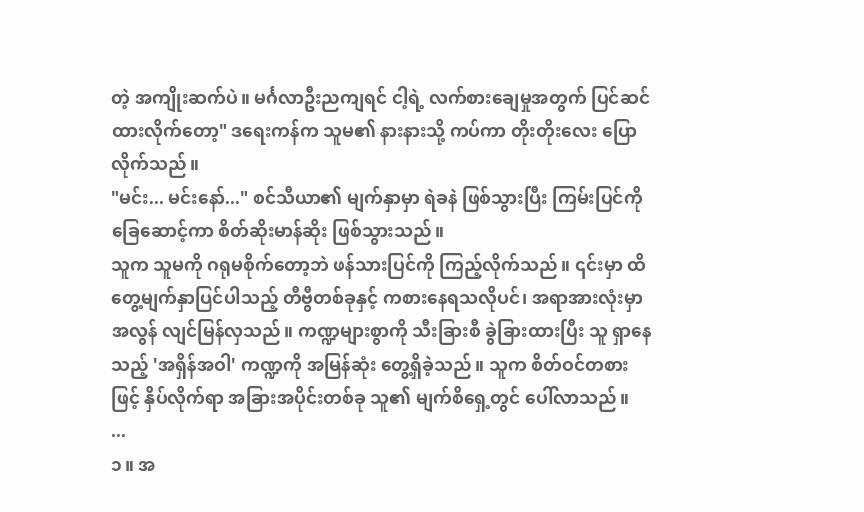တဲ့ အကျိုးဆက်ပဲ။ မင်္ဂလာဦးညကျရင် ငါ့ရဲ့ လက်စားချေမှုအတွက် ပြင်ဆင်ထားလိုက်တော့" ဒရေးကန်က သူမ၏ နားနားသို့ ကပ်ကာ တိုးတိုးလေး ပြောလိုက်သည်။
"မင်း... မင်းနော်..." စင်သီယာ၏ မျက်နှာမှာ ရဲခနဲ ဖြစ်သွားပြီး ကြမ်းပြင်ကို ခြေဆောင့်ကာ စိတ်ဆိုးမာန်ဆိုး ဖြစ်သွားသည်။
သူက သူမကို ဂရုမစိုက်တော့ဘဲ ဖန်သားပြင်ကို ကြည့်လိုက်သည်။ ၎င်းမှာ ထိတွေ့မျက်နှာပြင်ပါသည့် တီဗွီတစ်ခုနှင့် ကစားနေရသလိုပင်၊ အရာအားလုံးမှာ အလွန် လျင်မြန်လှသည်။ ကဏ္ဍများစွာကို သီးခြားစီ ခွဲခြားထားပြီး သူ ရှာနေသည့် 'အရှိန်အဝါ' ကဏ္ဍကို အမြန်ဆုံး တွေ့ရှိခဲ့သည်။ သူက စိတ်ဝင်တစားဖြင့် နှိပ်လိုက်ရာ အခြားအပိုင်းတစ်ခု သူ၏ မျက်စိရှေ့တွင် ပေါ်လာသည်။
...
၁။ အ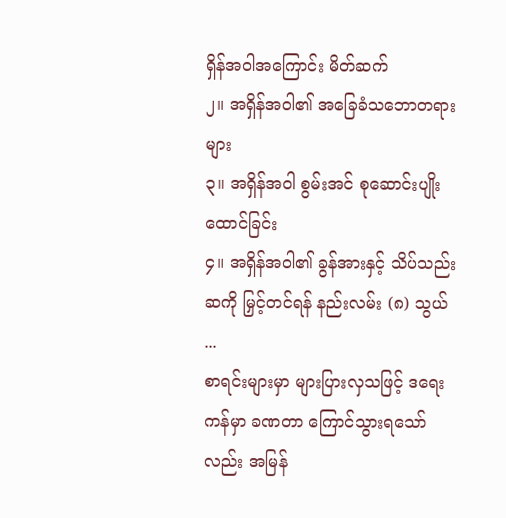ရှိန်အဝါအကြောင်း မိတ်ဆက်
၂။ အရှိန်အဝါ၏ အခြေခံသဘောတရားများ
၃။ အရှိန်အဝါ စွမ်းအင် စုဆောင်းပျိုးထောင်ခြင်း
၄။ အရှိန်အဝါ၏ ခွန်အားနှင့် သိပ်သည်းဆကို မြှင့်တင်ရန် နည်းလမ်း (၈) သွယ်
...
စာရင်းများမှာ များပြားလှသဖြင့် ဒရေးကန်မှာ ခဏတာ ကြောင်သွားရသော်လည်း အမြန်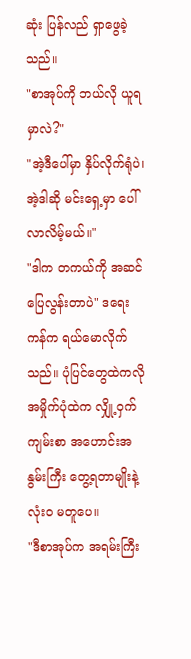ဆုံး ပြန်လည် ရှာဖွေခဲ့သည်။
"စာအုပ်ကို ဘယ်လို ယူရမှာလဲ?"
"အဲ့ဒီပေါ်မှာ နှိပ်လိုက်ရုံပဲ၊ အဲ့ဒါဆို မင်းရှေ့မှာ ပေါ်လာလိမ့်မယ်။"
"ဒါက တကယ်ကို အဆင်ပြေလွန်းတာပဲ" ဒရေးကန်က ရယ်မောလိုက်သည်။ ပုံပြင်တွေထဲကလို အမှိုက်ပုံထဲက လျှို့ဝှက်ကျမ်းစာ အဟောင်းအနွမ်းကြီး တွေ့ရတာမျိုးနဲ့ လုံးဝ မတူပေ။
"ဒီစာအုပ်က အရမ်းကြီး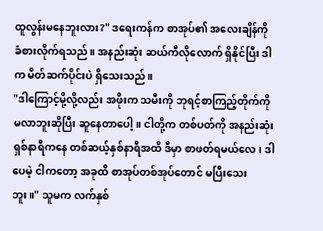ထူလွန်းမနေဘူးလား?" ဒရေးကန်က စာအုပ်၏ အလေးချိန်ကို ခံစားလိုက်ရသည်။ အနည်းဆုံး ဆယ်ကီလိုလောက် ရှိနိုင်ပြီး ဒါက မိတ်ဆက်ပိုင်းပဲ ရှိသေးသည်။
"ဒါကြောင့်မို့လို့လည်း အဖိုးက သမီးကို ဘုရင့်စာကြည့်တိုက်ကို မလာဘူးဆိုပြီး ဆူနေတာပေါ့။ ငါတို့က တစ်ပတ်ကို အနည်းဆုံး ရှစ်နာရီကနေ တစ်ဆယ့်နှစ်နာရီအထိ ဒီမှာ စာဖတ်ရမယ်လေ၊ ဒါပေမဲ့ ငါကတော့ အခုထိ စာအုပ်တစ်အုပ်တောင် မပြီးသေးဘူး။" သူမက လက်နှစ်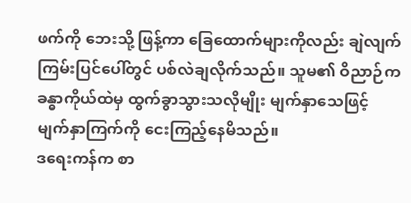ဖက်ကို ဘေးသို့ ဖြန့်ကာ ခြေထောက်များကိုလည်း ချဲလျက် ကြမ်းပြင်ပေါ်တွင် ပစ်လဲချလိုက်သည်။ သူမ၏ ဝိညာဉ်က ခန္ဓာကိုယ်ထဲမှ ထွက်ခွာသွားသလိုမျိုး မျက်နှာသေဖြင့် မျက်နှာကြက်ကို ငေးကြည့်နေမိသည်။
ဒရေးကန်က စာ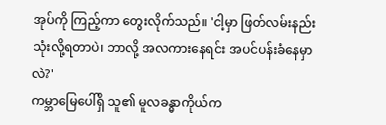အုပ်ကို ကြည့်ကာ တွေးလိုက်သည်။ 'ငါ့မှာ ဖြတ်လမ်းနည်း သုံးလို့ရတာပဲ၊ ဘာလို့ အလကားနေရင်း အပင်ပန်းခံနေမှာလဲ?'
ကမ္ဘာမြေပေါ်ရှိ သူ၏ မူလခန္ဓာကိုယ်က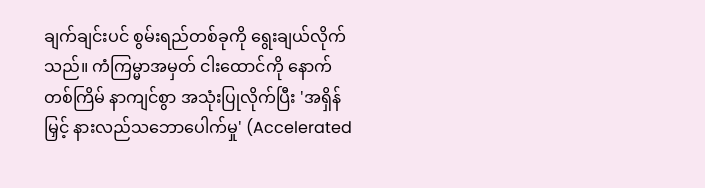ချက်ချင်းပင် စွမ်းရည်တစ်ခုကို ရွေးချယ်လိုက်သည်။ ကံကြမ္မာအမှတ် ငါးထောင်ကို နောက်တစ်ကြိမ် နာကျင်စွာ အသုံးပြုလိုက်ပြီး 'အရှိန်မြှင့် နားလည်သဘောပေါက်မှု' (Accelerated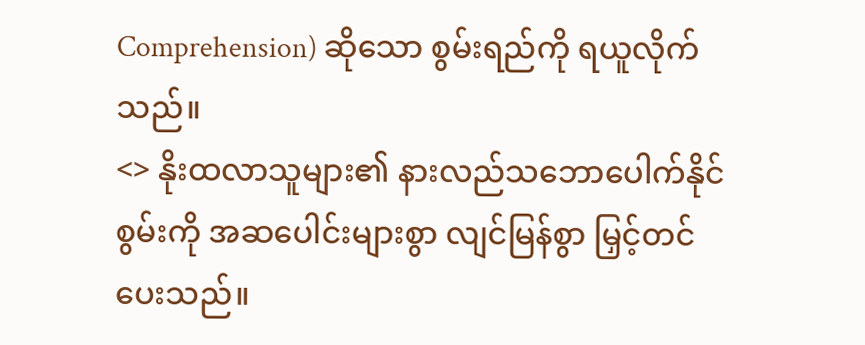Comprehension) ဆိုသော စွမ်းရည်ကို ရယူလိုက်သည်။
<> နိုးထလာသူများ၏ နားလည်သဘောပေါက်နိုင်စွမ်းကို အဆပေါင်းများစွာ လျင်မြန်စွာ မြှင့်တင်ပေးသည်။